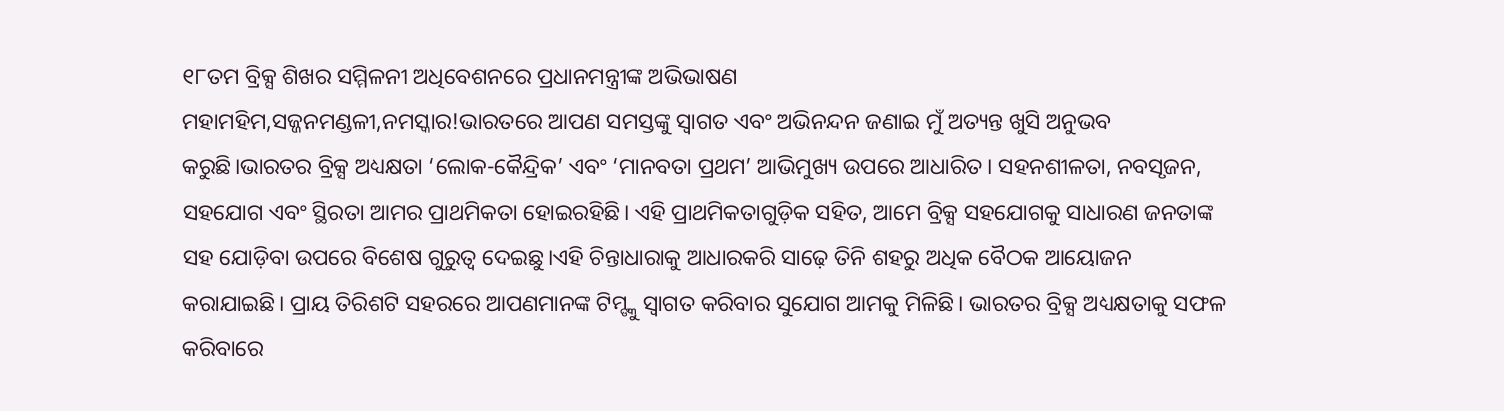୧୮ତମ ବ୍ରିକ୍ସ ଶିଖର ସମ୍ମିଳନୀ ଅଧିବେଶନରେ ପ୍ରଧାନମନ୍ତ୍ରୀଙ୍କ ଅଭିଭାଷଣ
ମହାମହିମ,ସଜ୍ଜନମଣ୍ଡଳୀ,ନମସ୍କାର!ଭାରତରେ ଆପଣ ସମସ୍ତଙ୍କୁ ସ୍ୱାଗତ ଏବଂ ଅଭିନନ୍ଦନ ଜଣାଇ ମୁଁ ଅତ୍ୟନ୍ତ ଖୁସି ଅନୁଭବ କରୁଛି।ଭାରତର ବ୍ରିକ୍ସ ଅଧ୍ୟକ୍ଷତା ‘ଲୋକ-କୈନ୍ଦ୍ରିକ’ ଏବଂ ‘ମାନବତା ପ୍ରଥମ’ ଆଭିମୁଖ୍ୟ ଉପରେ ଆଧାରିତ। ସହନଶୀଳତା, ନବସୃଜନ, ସହଯୋଗ ଏବଂ ସ୍ଥିରତା ଆମର ପ୍ରାଥମିକତା ହୋଇରହିଛି। ଏହି ପ୍ରାଥମିକତାଗୁଡ଼ିକ ସହିତ, ଆମେ ବ୍ରିକ୍ସ ସହଯୋଗକୁ ସାଧାରଣ ଜନତାଙ୍କ ସହ ଯୋଡ଼ିବା ଉପରେ ବିଶେଷ ଗୁରୁତ୍ୱ ଦେଇଛୁ।ଏହି ଚିନ୍ତାଧାରାକୁ ଆଧାରକରି ସାଢ଼େ ତିନି ଶହରୁ ଅଧିକ ବୈଠକ ଆୟୋଜନ କରାଯାଇଛି। ପ୍ରାୟ ତିରିଶଟି ସହରରେ ଆପଣମାନଙ୍କ ଟିମ୍ଙ୍କୁ ସ୍ୱାଗତ କରିବାର ସୁଯୋଗ ଆମକୁ ମିଳିଛି। ଭାରତର ବ୍ରିକ୍ସ ଅଧ୍ୟକ୍ଷତାକୁ ସଫଳ କରିବାରେ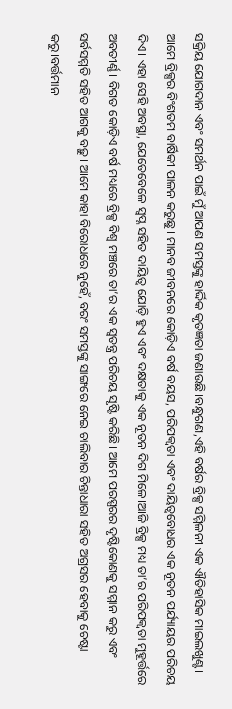ସକ୍ରିୟ ଯୋଗଦାନ ଏବଂ ସମର୍ଥନ ପାଇଁ ମୁଁ ଆପଣ ସମସ୍ତଙ୍କୁ ହାର୍ଦ୍ଦିକ କୃତଜ୍ଞତା ଜଣାଉଛି।ବନ୍ଧୁଗଣ,ଏହି ବର୍ଷର ବ୍ରିକ୍ସ ସମ୍ମିଳନୀ ଏକ ଐତିହାସିକ ମାଇଲଖୁଣ୍ଟ। ଆମେ ବ୍ରିକ୍ସର ବିଂଶତମ ବାର୍ଷିକୀ ପାଳନ କରୁଛୁ। ମାନବ ଜୀବନରେ କୋଡ଼ିଏ ବର୍ଷ ବୟସ, ପରିପକ୍ୱତା ଏବଂ ଦାୟିତ୍ୱବୋଧର ଏକ ନୂତନ ପର୍ଯ୍ୟାୟର ପରିଚୟ ଦିଏ। ଏହା ସେହି ଅବସ୍ଥା, ଯେତେବେଳେ ସ୍ୱପ୍ନ ସହିତ ଦାୟିତ୍ୱ ଯୋଡ଼ି ହୁଏ ଏବଂ ଦକ୍ଷତାକୁ ଏକ ନୂତନ ଦିଗ ମିଳେ।ଆଜି ବ୍ରିକ୍ସ ମଧ୍ୟ ତା’ର ପରିପକ୍ୱତା ମୁହୂର୍ତ୍ତରେ ଅବତୀର୍ଣ୍ଣ। ବିଗତ କୋଡ଼ିଏ ବର୍ଷ ମଧ୍ୟରେ ବ୍ରିକ୍ସ ବିଶ୍ୱ ମଞ୍ଚରେ ତା’ର ଏକ ସ୍ୱତନ୍ତ୍ର ପରିଚୟ ସୃଷ୍ଟି କରିଛି। ଆମେ ପରସ୍ପରର ଦୃଷ୍ଟିକୋଣକୁ ସମ୍ମାନ କରୁ ଏବଂ ସର୍ବସମ୍ମତି ସହିତ ଆଗକୁ ବଢ଼ୁ। ଆମେ କାହା ବିରୋଧରେ ନୁହେଁ, ବରଂ ସମସ୍ତଙ୍କୁ ସାଙ୍ଗରେ ନେଇ ଚାଲିବାର ଚିନ୍ତାଧାରା ସହିତ ଅଗ୍ରସର ହେବାକୁ ଚେଷ୍ଟା କରୁ।ବର୍ତ୍ତମାନ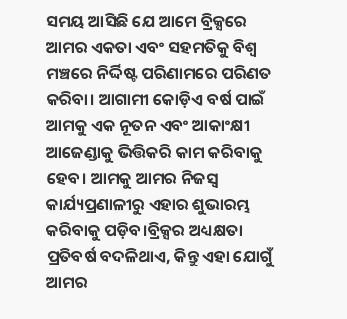ସମୟ ଆସିଛି ଯେ ଆମେ ବ୍ରିକ୍ସରେ ଆମର ଏକତା ଏବଂ ସହମତିକୁ ବିଶ୍ୱ ମଞ୍ଚରେ ନିର୍ଦ୍ଦିଷ୍ଟ ପରିଣାମରେ ପରିଣତ କରିବା। ଆଗାମୀ କୋଡ଼ିଏ ବର୍ଷ ପାଇଁ ଆମକୁ ଏକ ନୂତନ ଏବଂ ଆକାଂକ୍ଷୀ ଆଜେଣ୍ଡାକୁ ଭିତ୍ତିକରି କାମ କରିବାକୁ ହେବ। ଆମକୁ ଆମର ନିଜସ୍ୱ କାର୍ଯ୍ୟପ୍ରଣାଳୀରୁ ଏହାର ଶୁଭାରମ୍ଭ କରିବାକୁ ପଡ଼ିବ।ବ୍ରିକ୍ସର ଅଧ୍ୟକ୍ଷତା ପ୍ରତିବର୍ଷ ବଦଳିଥାଏ, କିନ୍ତୁ ଏହା ଯୋଗୁଁ ଆମର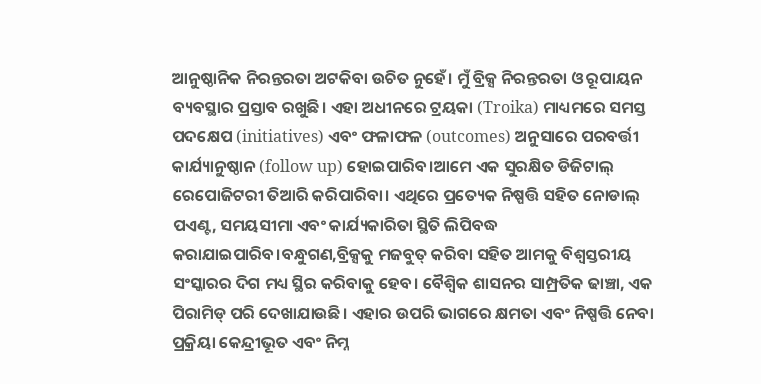ଆନୁଷ୍ଠାନିକ ନିରନ୍ତରତା ଅଟକିବା ଉଚିତ ନୁହେଁ। ମୁଁ ବ୍ରିକ୍ସ ନିରନ୍ତରତା ଓ ରୂପାୟନ ବ୍ୟବସ୍ଥାର ପ୍ରସ୍ତାବ ରଖୁଛି। ଏହା ଅଧୀନରେ ଟ୍ରୟକା (Troika) ମାଧ୍ୟମରେ ସମସ୍ତ ପଦକ୍ଷେପ (initiatives) ଏବଂ ଫଳାଫଳ (outcomes) ଅନୁସାରେ ପରବର୍ତ୍ତୀ କାର୍ଯ୍ୟାନୁଷ୍ଠାନ (follow up) ହୋଇପାରିବ।ଆମେ ଏକ ସୁରକ୍ଷିତ ଡିଜିଟାଲ୍ ରେପୋଜିଟରୀ ତିଆରି କରିପାରିବା। ଏଥିରେ ପ୍ରତ୍ୟେକ ନିଷ୍ପତ୍ତି ସହିତ ନୋଡାଲ୍ ପଏଣ୍ଟ, ସମୟସୀମା ଏବଂ କାର୍ଯ୍ୟକାରିତା ସ୍ଥିତି ଲିପିବଦ୍ଧ କରାଯାଇପାରିବ।ବନ୍ଧୁଗଣ,ବ୍ରିକ୍ସକୁ ମଜବୁତ୍ କରିବା ସହିତ ଆମକୁ ବିଶ୍ୱସ୍ତରୀୟ ସଂସ୍କାରର ଦିଗ ମଧ୍ୟ ସ୍ଥିର କରିବାକୁ ହେବ। ବୈଶ୍ୱିକ ଶାସନର ସାମ୍ପ୍ରତିକ ଢାଞ୍ଚା, ଏକ ପିରାମିଡ୍ ପରି ଦେଖାଯାଉଛି। ଏହାର ଉପରି ଭାଗରେ କ୍ଷମତା ଏବଂ ନିଷ୍ପତ୍ତି ନେବା ପ୍ରକ୍ରିୟା କେନ୍ଦ୍ରୀଭୂତ ଏବଂ ନିମ୍ନ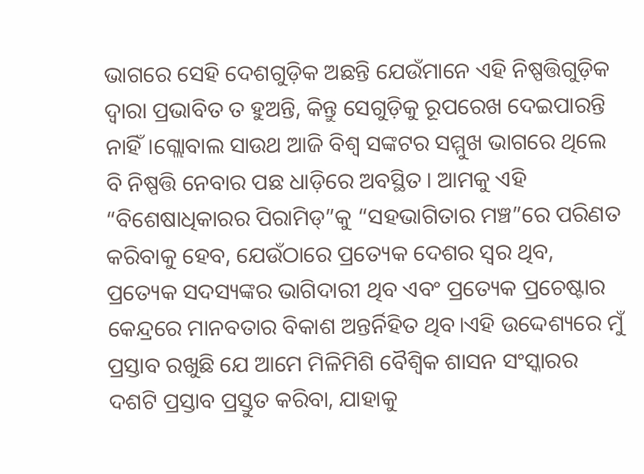ଭାଗରେ ସେହି ଦେଶଗୁଡ଼ିକ ଅଛନ୍ତି ଯେଉଁମାନେ ଏହି ନିଷ୍ପତ୍ତିଗୁଡ଼ିକ ଦ୍ୱାରା ପ୍ରଭାବିତ ତ ହୁଅନ୍ତି, କିନ୍ତୁ ସେଗୁଡ଼ିକୁ ରୂପରେଖ ଦେଇପାରନ୍ତି ନାହିଁ।ଗ୍ଲୋବାଲ ସାଉଥ ଆଜି ବିଶ୍ୱ ସଙ୍କଟର ସମ୍ମୁଖ ଭାଗରେ ଥିଲେ ବି ନିଷ୍ପତ୍ତି ନେବାର ପଛ ଧାଡ଼ିରେ ଅବସ୍ଥିତ। ଆମକୁ ଏହି “ବିଶେଷାଧିକାରର ପିରାମିଡ୍”କୁ “ସହଭାଗିତାର ମଞ୍ଚ”ରେ ପରିଣତ କରିବାକୁ ହେବ, ଯେଉଁଠାରେ ପ୍ରତ୍ୟେକ ଦେଶର ସ୍ୱର ଥିବ, ପ୍ରତ୍ୟେକ ସଦସ୍ୟଙ୍କର ଭାଗିଦାରୀ ଥିବ ଏବଂ ପ୍ରତ୍ୟେକ ପ୍ରଚେଷ୍ଟାର କେନ୍ଦ୍ରରେ ମାନବତାର ବିକାଶ ଅନ୍ତର୍ନିହିତ ଥିବ।ଏହି ଉଦ୍ଦେଶ୍ୟରେ ମୁଁ ପ୍ରସ୍ତାବ ରଖୁଛି ଯେ ଆମେ ମିଳିମିଶି ବୈଶ୍ୱିକ ଶାସନ ସଂସ୍କାରର ଦଶଟି ପ୍ରସ୍ତାବ ପ୍ରସ୍ତୁତ କରିବା, ଯାହାକୁ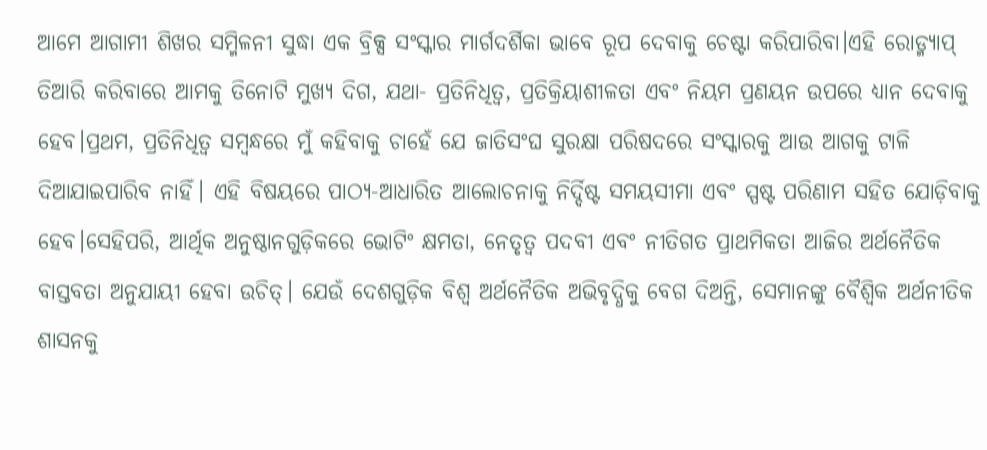ଆମେ ଆଗାମୀ ଶିଖର ସମ୍ମିଳନୀ ସୁଦ୍ଧା ଏକ ବ୍ରିକ୍ସ ସଂସ୍କାର ମାର୍ଗଦର୍ଶିକା ଭାବେ ରୂପ ଦେବାକୁ ଚେଷ୍ଟା କରିପାରିବା।ଏହି ରୋଡ୍ମ୍ୟାପ୍ ତିଆରି କରିବାରେ ଆମକୁ ତିନୋଟି ମୁଖ୍ୟ ଦିଗ, ଯଥା- ପ୍ରତିନିଧିତ୍ୱ, ପ୍ରତିକ୍ରିୟାଶୀଳତା ଏବଂ ନିୟମ ପ୍ରଣୟନ ଉପରେ ଧ୍ୟାନ ଦେବାକୁ ହେବ।ପ୍ରଥମ, ପ୍ରତିନିଧିତ୍ୱ ସମ୍ବନ୍ଧରେ ମୁଁ କହିବାକୁ ଚାହେଁ ଯେ ଜାତିସଂଘ ସୁରକ୍ଷା ପରିଷଦରେ ସଂସ୍କାରକୁ ଆଉ ଆଗକୁ ଟାଳି ଦିଆଯାଇପାରିବ ନାହିଁ। ଏହି ବିଷୟରେ ପାଠ୍ୟ-ଆଧାରିତ ଆଲୋଚନାକୁ ନିର୍ଦ୍ଦିଷ୍ଟ ସମୟସୀମା ଏବଂ ସ୍ପଷ୍ଟ ପରିଣାମ ସହିତ ଯୋଡ଼ିବାକୁ ହେବ।ସେହିପରି, ଆର୍ଥିକ ଅନୁଷ୍ଠାନଗୁଡ଼ିକରେ ଭୋଟିଂ କ୍ଷମତା, ନେତୃତ୍ୱ ପଦବୀ ଏବଂ ନୀତିଗତ ପ୍ରାଥମିକତା ଆଜିର ଅର୍ଥନୈତିକ ବାସ୍ତବତା ଅନୁଯାୟୀ ହେବା ଉଚିତ୍। ଯେଉଁ ଦେଶଗୁଡ଼ିକ ବିଶ୍ୱ ଅର୍ଥନୈତିକ ଅଭିବୃଦ୍ଧିକୁ ବେଗ ଦିଅନ୍ତି, ସେମାନଙ୍କୁ ବୈଶ୍ୱିକ ଅର୍ଥନୀତିକ ଶାସନକୁ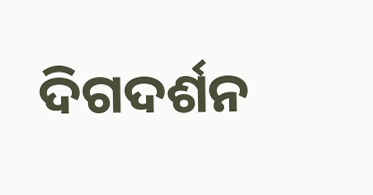ଦିଗଦର୍ଶନ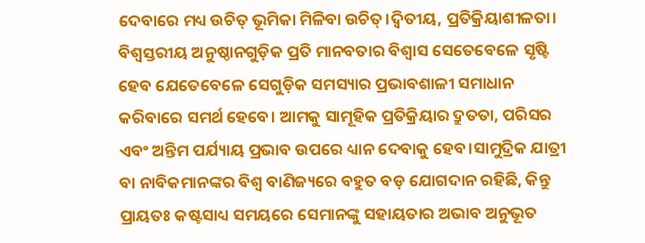ଦେବାରେ ମଧ୍ୟ ଉଚିତ୍ ଭୂମିକା ମିଳିବା ଉଚିତ୍।ଦ୍ୱିତୀୟ, ପ୍ରତିକ୍ରିୟାଶୀଳତା। ବିଶ୍ୱସ୍ତରୀୟ ଅନୁଷ୍ଠାନଗୁଡ଼ିକ ପ୍ରତି ମାନବତାର ବିଶ୍ୱାସ ସେତେବେଳେ ସୃଷ୍ଟି ହେବ ଯେତେବେଳେ ସେଗୁଡ଼ିକ ସମସ୍ୟାର ପ୍ରଭାବଶାଳୀ ସମାଧାନ କରିବାରେ ସମର୍ଥ ହେବେ। ଆମକୁ ସାମୂହିକ ପ୍ରତିକ୍ରିୟାର ଦ୍ରୁତତା, ପରିସର ଏବଂ ଅନ୍ତିମ ପର୍ଯ୍ୟାୟ ପ୍ରଭାବ ଉପରେ ଧ୍ୟାନ ଦେବାକୁ ହେବ।ସାମୁଦ୍ରିକ ଯାତ୍ରୀ ବା ନାବିକମାନଙ୍କର ବିଶ୍ୱ ବାଣିଜ୍ୟରେ ବହୁତ ବଡ଼ ଯୋଗଦାନ ରହିଛି, କିନ୍ତୁ ପ୍ରାୟତଃ କଷ୍ଟସାଧ୍ୟ ସମୟରେ ସେମାନଙ୍କୁ ସହାୟତାର ଅଭାବ ଅନୁଭୂତ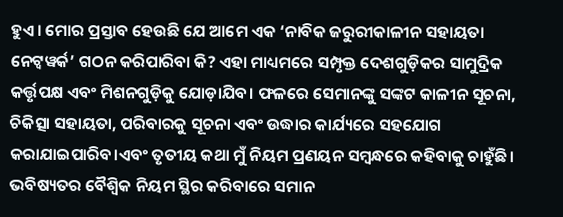ହୁଏ। ମୋର ପ୍ରସ୍ତାବ ହେଉଛି ଯେ ଆମେ ଏକ ‘ନାବିକ ଜରୁରୀକାଳୀନ ସହାୟତା ନେଟ୍ୱୱର୍କ’ ଗଠନ କରିପାରିବା କି? ଏହା ମାଧ୍ୟମରେ ସମ୍ପୃକ୍ତ ଦେଶଗୁଡ଼ିକର ସାମୁଦ୍ରିକ କର୍ତ୍ତୃପକ୍ଷ ଏବଂ ମିଶନଗୁଡ଼ିକୁ ଯୋଡ଼ାଯିବ। ଫଳରେ ସେମାନଙ୍କୁ ସଙ୍କଟ କାଳୀନ ସୂଚନା, ଚିକିତ୍ସା ସହାୟତା, ପରିବାରକୁ ସୂଚନା ଏବଂ ଉଦ୍ଧାର କାର୍ଯ୍ୟରେ ସହଯୋଗ କରାଯାଇପାରିବ।ଏବଂ ତୃତୀୟ କଥା ମୁଁ ନିୟମ ପ୍ରଣୟନ ସମ୍ବନ୍ଧରେ କହିବାକୁ ଚାହୁଁଛି। ଭବିଷ୍ୟତର ବୈଶ୍ୱିକ ନିୟମ ସ୍ଥିର କରିବାରେ ସମାନ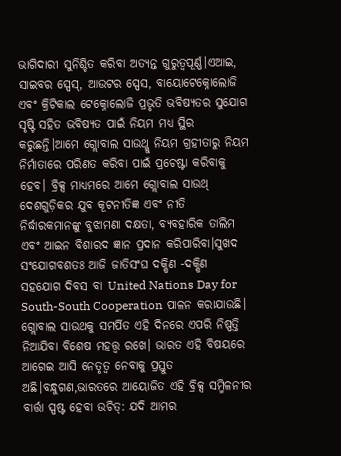ଭାଗିଦାରୀ ସୁନିଶ୍ଚିତ କରିବା ଅତ୍ୟନ୍ତ ଗୁରୁତ୍ୱପୂର୍ଣ୍ଣ।ଏଆଇ, ସାଇବର ସ୍ପେସ୍, ଆଉଟର ସ୍ପେସ, ବାୟୋଟେକ୍ନୋଲୋଜି ଏବଂ କ୍ରିଟିକାଲ ଟେକ୍ନୋଲୋଜି ପ୍ରଭୃତି ଭବିଷ୍ୟତର ସୁଯୋଗ ସୃଷ୍ଟି ସହିତ ଭବିଷ୍ୟତ ପାଇଁ ନିୟମ ମଧ୍ୟ ସ୍ଥିର କରୁଛନ୍ତି।ଆମେ ଗ୍ଲୋବାଲ ସାଉଥ୍କୁ ନିୟମ ଗ୍ରହୀତାରୁ ନିୟମ ନିର୍ମାତାରେ ପରିଣତ କରିବା ପାଇଁ ପ୍ରଚେଷ୍ଟା କରିବାକୁ ହେବ। ବ୍ରିକ୍ସ ମାଧ୍ୟମରେ ଆମେ ଗ୍ଲୋବାଲ ସାଉଥ୍ ଦେଶଗୁଡ଼ିକର ଯୁବ କୂଟନୀତିଜ୍ଞ ଏବଂ ନୀତି ନିର୍ଦ୍ଧାରକମାନଙ୍କୁ ବୁଝାମଣା ଦକ୍ଷତା, ବ୍ୟବହାରିକ ତାଲିମ ଏବଂ ଆଇନ ବିଶାରଦ ଜ୍ଞାନ ପ୍ରଦାନ କରିପାରିବା।ସୁଖଦ ସଂଯୋଗବଶତଃ ଆଜି ଜାତିସଂଘ ଦକ୍ଷିଣ -ଦକ୍ଷିଣ ସହଯୋଗ ଦିବସ ବା United Nations Day for South-South Cooperation ପାଳନ କରାଯାଉଛି। ଗ୍ଲୋବାଲ ସାଉଥକୁ ସମର୍ପିତ ଏହି ଦିନରେ ଏପରି ନିଷ୍ପତ୍ତି ନିଆଯିବା ବିଶେଷ ମହତ୍ତ୍ୱ ରଖେ। ଭାରତ ଏହି ବିଷୟରେ ଆଗେଇ ଆସି ନେତୃତ୍ୱ ନେବାକୁ ପ୍ରସ୍ତୁତ ଅଛି।ବନ୍ଧୁଗଣ,ଭାରତରେ ଆୟୋଜିତ ଏହି ବ୍ରିକ୍ସ ସମ୍ମିଳନୀର ବାର୍ତ୍ତା ସ୍ପଷ୍ଟ ହେବା ଉଚିତ୍: ଯଦି ଆମର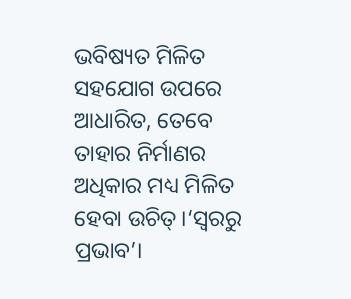ଭବିଷ୍ୟତ ମିଳିତ ସହଯୋଗ ଉପରେ ଆଧାରିତ, ତେବେ ତାହାର ନିର୍ମାଣର ଅଧିକାର ମଧ୍ୟ ମିଳିତ ହେବା ଉଚିତ୍।‘ସ୍ୱରରୁ ପ୍ରଭାବ’।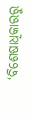‘ବିଶେଷାଧିକାରରୁ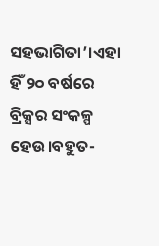ସହଭାଗିତା’।ଏହା ହିଁ ୨୦ ବର୍ଷରେ ବ୍ରିକ୍ସର ସଂକଳ୍ପ ହେଉ।ବହୁତ-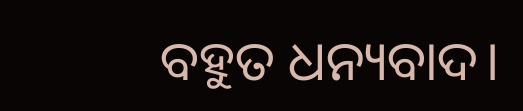ବହୁତ ଧନ୍ୟବାଦ।